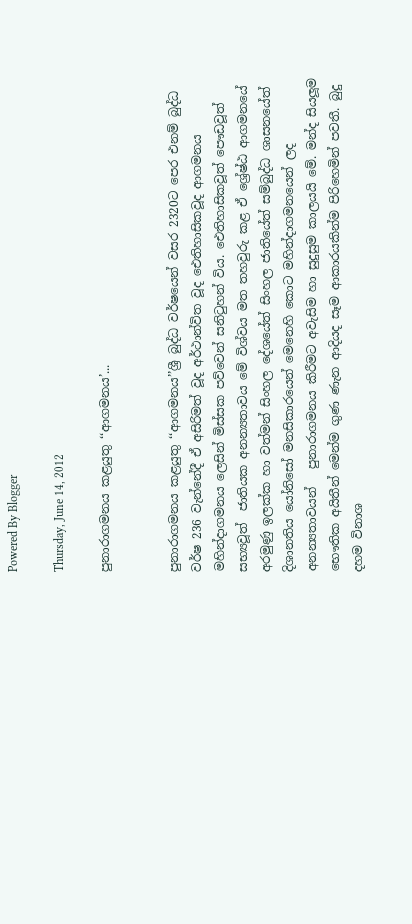Powered By Blogger

Thursday, June 14, 2012

පුනාරාගමනය කළයුතු ‘‘ආගමනය’...


පුනාරාගමනය කළයුතු ‘‘ආගමනය’’ශ්‍රී බුද්ධ වර්ෂයෙන් වසර 2320ට පෙර එනම් බුද්ධ වර්ෂ 236 වැන්නේදී ඒ අසිරිමත් වූද අර්ථාන්විත වූද ඓතිහාසිකවූද ආගමනය මහින්දාගමනය ලෙසින් මිස්සක පව්වෙන් සනිටුහන් විය. ඓතිහාසිකවූත් පෞඩවූත් සභ්‍යවූත්  ජාතියක අනන්‍යතාවය මේ විශ්වය මත තහවුරු කළ ඒ ශ්‍රේෂ්ඨ ආගමනයේ අරමුණු ඉලක්ක හා වත්මන් සිංහල දේශයේත් සිංහල ජාතියේත් සම්බුද්ධ ශාසනයේත්  දිශානතිය යෝනිසෝ මනසිකාරයෙන් මෙනෙහි කොට මහින්දාගමනයෙන් ලද අනන්‍යතාවයන්   පුනාරාගමනය කිරීමට අවැසිම හා සුදුසුම කාලයයි මේ. මන්ද සියලූම භෞතික අයිතීන් මෙන්ම ගුණ ණැන ආදියද සෑම ආකාරයකින්ම පිරිහෙමින් පවතී. බුදු දහම විනාශ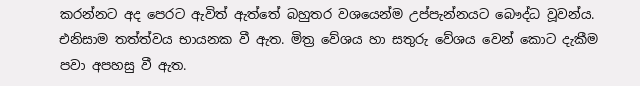කරන්නට අද පෙරට ඇවිත් ඇත්තේ බහුතර වශයෙන්ම උප්පැන්නයට බෞද්ධ වූවන්ය. එනිසාම තත්ත්වය භායනක වී ඇත. මිත්‍ර වේශය හා සතුරු වේශය වෙන් කොට දැකීම පවා අපහසු වී ඇත.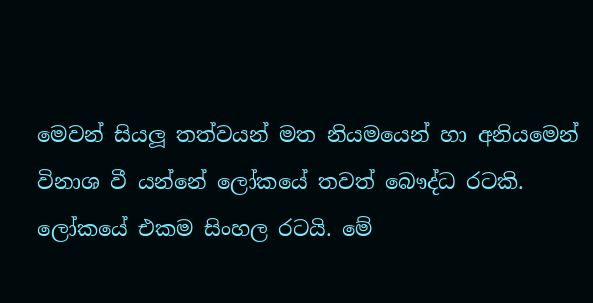මෙවන් සියලූ තත්වයන් මත නියමයෙන් හා අනියමෙන් විනාශ වී යන්නේ ලෝකයේ තවත් බෞද්ධ රටකි. ලෝකයේ එකම සිංහල රටයි. මේ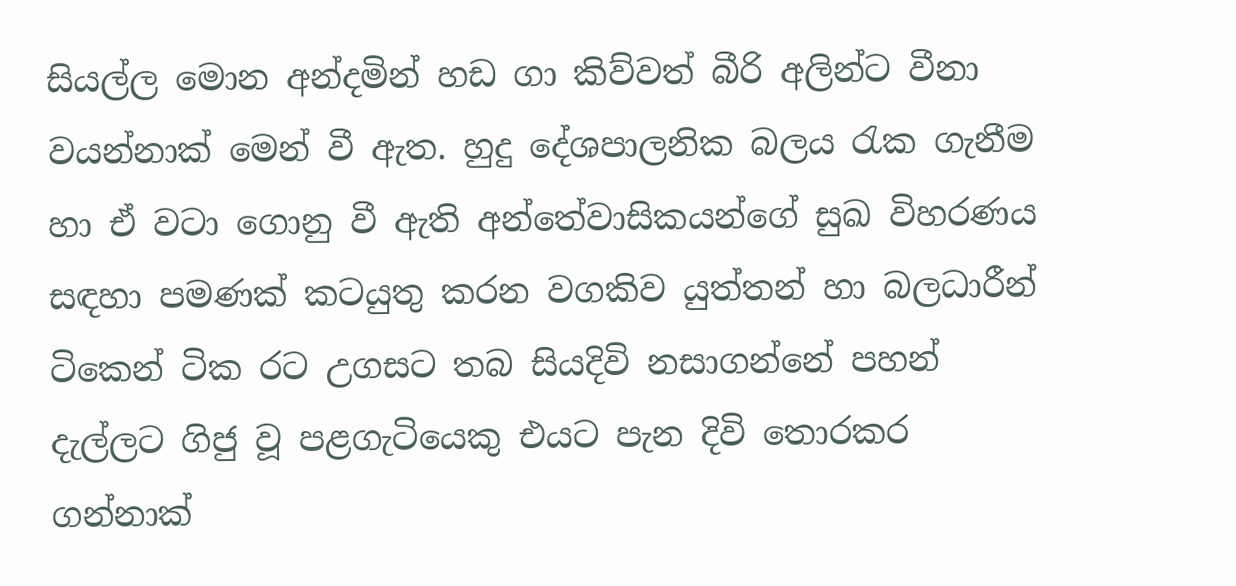සියල්ල මොන අන්දමින් හඩ ගා කිව්වත් බීරි අලින්ට වීනා වයන්නාක් මෙන් වී ඇත. හුදු දේශපාලනික බලය රැක ගැනීම හා ඒ වටා ගොනු වී ඇති අන්තේවාසිකයන්ගේ සුඛ විහරණය සඳහා පමණක් කටයුතු කරන වගකිව යුත්තන් හා බලධාරීන් ටිකෙන් ටික රට උගසට තබ සියදිවි නසාගන්නේ පහන් දැල්ලට ගිජු වූ පළගැටියෙකු එයට පැන දිවි තොරකර ගන්නාක්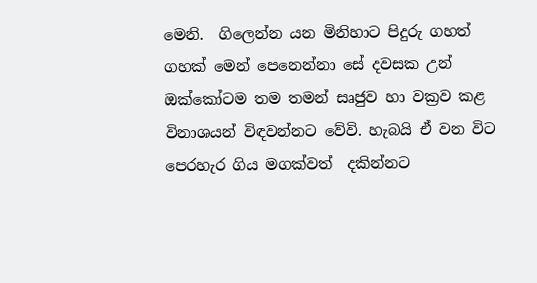මෙනි.  ගිලෙන්න යන මිනිහාට පිදුරු ගහත් ගහක් මෙන් පෙනෙන්නා සේ දවසක උන් ඔක්කෝටම තම තමන් සෘජුව හා වක්‍රව කළ විනාශයන් විඳවන්නට වේවි. හැබයි ඒ වන විට පෙරහැර ගිය මගක්වත්  දකින්නට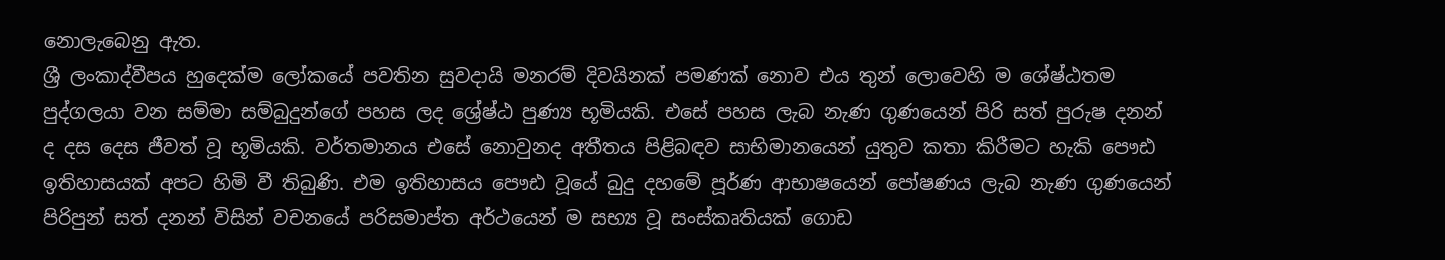නොලැබෙනු ඇත.
ශ්‍රී ලංකාද්වීපය හුදෙක්ම ලෝකයේ පවතින සුවදායි මනරම් දිවයිනක් පමණක් නොව එය තුන් ලොවෙහි ම ශේෂ්ඨතම පුද්ගලයා වන සම්මා සම්බුදුන්ගේ පහස ලද ශ්‍රේෂ්ඨ පුණ්‍ය භූමියකි. එසේ පහස ලැබ නැණ ගුණයෙන් පිරි සත් පුරුෂ දනන් ද දස දෙස ජීවත් වූ භූමියකි. වර්තමානය එසේ නොවුනද අතීතය පිළිබඳව සාභිමානයෙන් යුතුව කතා කිරීමට හැකි පෞඪ ඉතිහාසයක් අපට හිමි වී තිබුණි. එම ඉතිහාසය පෞඪ වූයේ බුදු දහමේ පූර්ණ ආභාෂයෙන් පෝෂණය ලැබ නැණ ගුණයෙන් පිරිපුන් සත් දනන් විසින් වචනයේ පරිසමාප්ත අර්ථයෙන් ම සභ්‍ය වූ සංස්කෘතියක් ගොඩ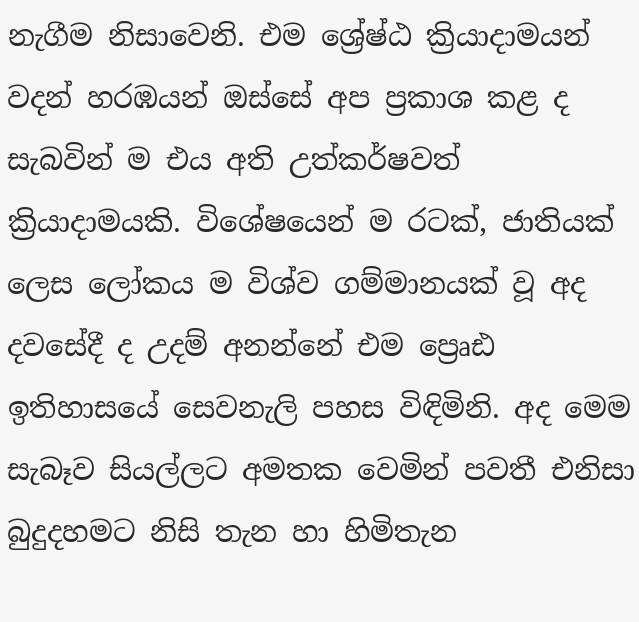නැගීම නිසාවෙනි. එම ශ්‍රේෂ්ඨ ක්‍රියාදාමයන් වදන් හරඹයන් ඔස්සේ අප ප්‍රකාශ කළ ද සැබවින් ම එය අති උත්කර්ෂවත් ක්‍රියාදාමයකි. විශේෂයෙන් ම රටක්, ජාතියක් ලෙස ලෝකය ම විශ්ව ගම්මානයක් වූ අද දවසේදී ද උදම් අනන්නේ එම ප්‍රෙෘඪ ඉතිහාසයේ සෙවනැලි පහස විඳිමිනි. අද මෙම සැබෑව සියල්ලට අමතක වෙමින් පවතී එනිසා බුදුදහමට නිසි තැන හා හිමිතැන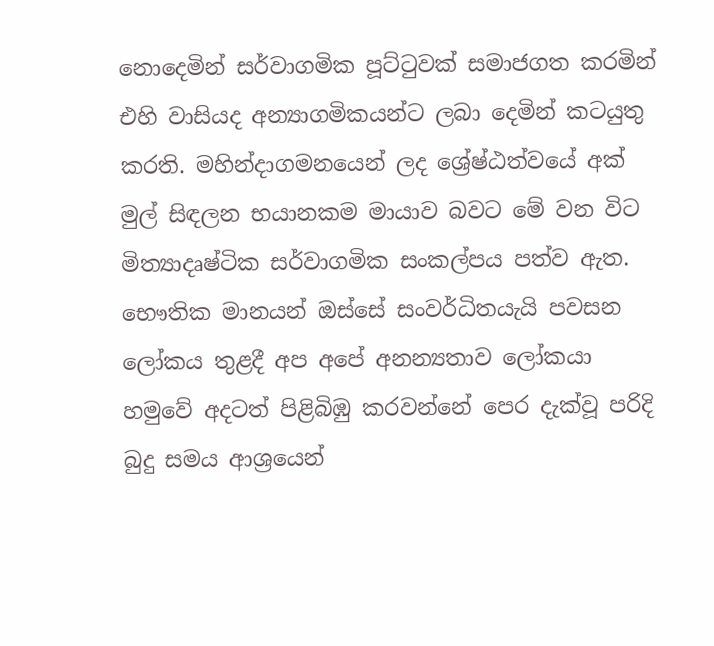නොදෙමින් සර්වාගමික පූට්ටුවක් සමාජගත කරමින් එහි වාසියද අන්‍යාගමිකයන්ට ලබා දෙමින් කටයුතු කරති. මහින්දාගමනයෙන් ලද ශ්‍රේෂ්ඨත්වයේ අක් මුල් සිඳලන භයානකම මායාව බවට මේ වන විට මිත්‍යාදෘෂ්ටික සර්වාගමික සංකල්පය පත්ව ඇත.
භෞතික මානයන් ඔස්සේ සංවර්ධිතයැයි පවසන ලෝකය තුළදී අප අපේ අනන්‍යතාව ලෝකයා හමුවේ අදටත් පිළිබිඹු කරවන්නේ පෙර දැක්වූ පරිදි බුදු සමය ආශ්‍රයෙන්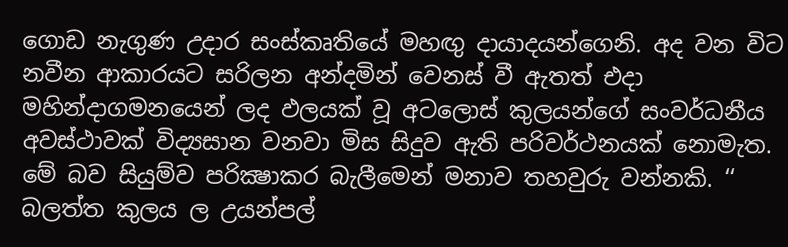ගොඩ නැගුණ උදාර සංස්කෘතියේ මහඟු දායාදයන්ගෙනි. අද වන විට නවීන ආකාරයට සරිලන අන්දමින් වෙනස් වී ඇතත් එදා මහින්දාගමනයෙන් ලද ඵලයක් වූ අටලොස් කුලයන්ගේ සංවර්ධනීය අවස්ථාවක් විද්‍යසාන වනවා මිස සිදුව ඇති පරිවර්ථනයක් නොමැත. මේ බව සියුම්ව පරික්‍ෂාකර බැලීමෙන් මනාව තහවුරු වන්නකි. ‘‘ බලත්ත කුලය ල උයන්පල්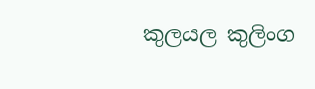කුලයල කුලිංග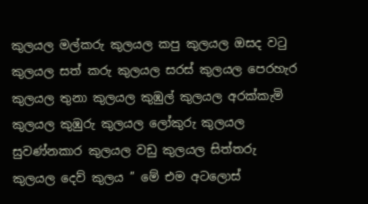කුලයල මල්කරු කුලයල කපු කුලයල ඔසද වටු කුලයල සත් කරු කුලයල සරස් කුලයල පෙරහැර කුලයල තුනා කුලයල කුඹුල් කුලයල අරක්කැමි කුලයල කුඹුරු කුලයල ලෝකුරු කුලයල සුවණ්නකාර කුලයල වඩු කුලයල සිත්තරු කුලයල දෙව් කුලය ’’ මේ එම අටලොස්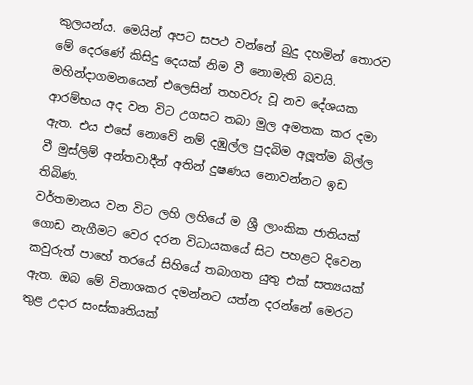කුලයන්ය. මෙයින් අපට සපථ වන්නේ බුදු දහමින් තොරව මේ දෙරණේ කිසිදු දෙයක් නිම වී නොමැති බවයි. මහින්දාගමනයෙන් එලෙසින් තහවරු වූ නව දේශයක ආරම්භය අද වන විට උගසට තබා මුල අමතක කර දමා ඇත. එය එසේ නොවේ නම් දඹුල්ල පුදබිම අලූත්ම බිල්ල වී මුස්ලිම් අන්තවාදීන් අතින් දුෂණය නොවන්නට ඉඩ තිබිණ.
වර්තමානය වන විට ලහි ලහියේ ම ශ්‍රී ලාංකික ජාතියක් ගොඩ නැගීමට වෙර දරන විධායකයේ සිට පහළට දිවෙන කවුරුත් පාහේ තරයේ සිහියේ තබාගත යුතු එක් සත්‍යයක් ඇත. ඔබ මේ විනාශකර දමන්නට යත්න දරන්නේ මෙරට තුළ උදාර සංස්කෘතියක්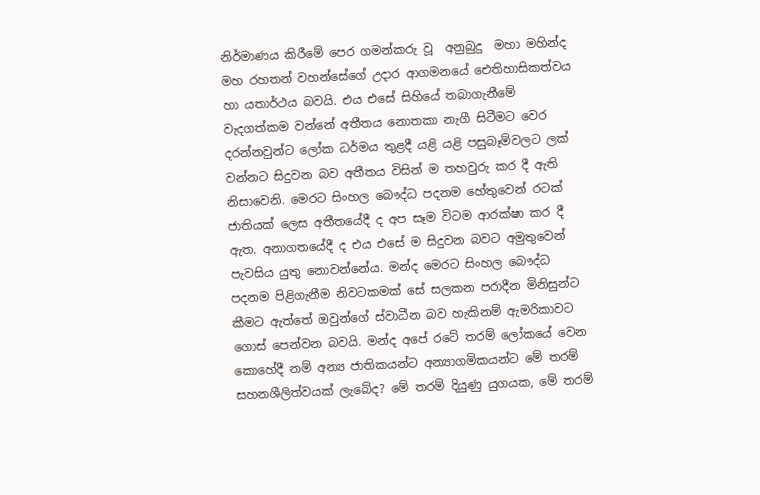නිර්මාණය කිරීමේ පෙර ගමන්කරු වූ  අනුබුදු  මහා මහින්ද මහ රහතන් වහන්සේගේ උදාර ආගමනයේ ඓතිහාසිකත්වය හා යතාර්ථය බවයි. එය එසේ සිහියේ තබාගැනීමේ වැදගත්කම වන්නේ අතීතය නොතකා නැගී සිටීමට වෙර දරන්නවුන්ට ලෝක ධර්මය තුළදී යළි යළි පසුබෑම්වලට ලක් වන්නට සිදුවන බව අතීතය විසින් ම තහවුරු කර දී ඇති නිසාවෙනි. මෙරට සිංහල බෞද්ධ පදනම හේතුවෙන් රටක් ජාතියක් ලෙස අතීතයේදී ද අප සෑම විටම ආරක්ෂා කර දී ඇත. අනාගතයේදී ද එය එසේ ම සිදුවන බවට අමුතුවෙන් පැවසිය යුතු නොවන්නේය. මන්ද මෙරට සිංහල බෞද්ධ පදනම පිළිගැනීම නිවටකමක් සේ සලකන පරාදීන මිනිසුන්ට කීමට ඇත්තේ ඔවුන්ගේ ස්වාධීන බව හැකිනම් ඇමරිකාවට ගොස් පෙන්වන බවයි. මන්ද අපේ රටේ තරම් ලෝකයේ වෙන කොහේදී නම් අන්‍ය ජාතිකයන්ට අන්‍යාගමිකයන්ට මේ තරම් සහනශීලිත්වයක් ලැබේද? මේ තරම් දියුණු යුගයක, මේ තරම්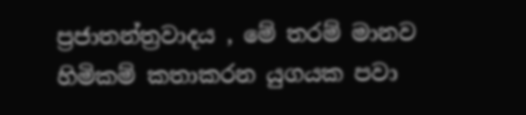ප්‍රජාතන්ත්‍රවාදය , මේ තරම් මානව හිමිකම් කතාකරන යුගයක පවා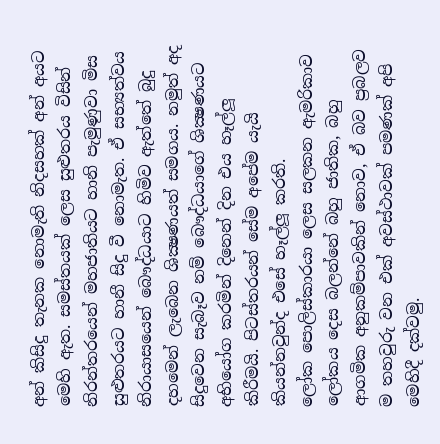අන් කිසිදු තැනක නොමැති නිදසහක් අන් අයට මෙහි ඇත. සමස්තයක් ලෙස සුළුතරය විසින් නිරන්තරයෙන් මහජාතියට හානි පැමුණුවා මිස සුළුතරයට හානී සිදු වී නොමැත. ඒ සභ්‍යත්වය නිරායාසයෙන් බෞද්ධයාට හිමිව ඇත්තේ බුදු දහමෙන් ලැබෙන ශික්‍ෂණයත් සමගය. නමුත් අද  සිදුවෙන සැබෑව නම් බෞද්ධයාගේ ශික්‍ෂණයට අභියෝග කරමින් දිනෙන් දින එය හෑල්ලූ කිරීමයි. පිටස්තරයන් සේම අපේම යැයි කියන්නවුන්ද එසේ හෑල්ලූ කරති.
ලෝක පොලිස්කාරයා ලෙස සලකන ඇමරිකාව ලෝකය දෙස බලන්නේ බහු ජාතික, බහු ආගමික අනුකම්පාවකින් නොව, ඒ බව ප්‍රබලව ම තහවුරු වන එක් අවස්ථාවක් පමණක් අපි මෙහිදී දක්වමු.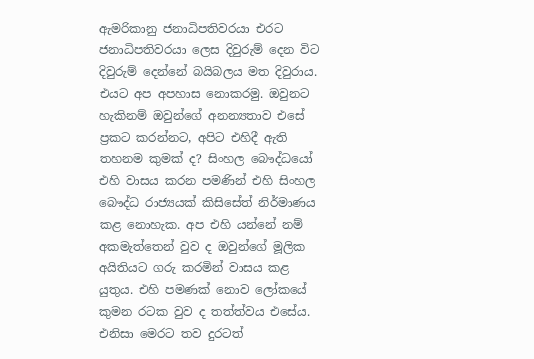ඇමරිකානු ජනාධිපතිවරයා එරට ජනාධිපතිවරයා ලෙස දිවුරුම් දෙන විට දිවුරුම් දෙන්නේ බයිබලය මත දිවුරාය. එයට අප අපහාස නොකරමු. ඔවුනට හැකිනම් ඔවුන්ගේ අනන්‍යතාව එසේ ප්‍රකට කරන්නට, අපිට එහිදී ඇති තහනම කුමක් ද? සිංහල බෞද්ධයෝ එහි වාසය කරන පමණින් එහි සිංහල බෞද්ධ රාජ්‍යයක් කිසිසේත් නිර්මාණය කළ නොහැක. අප එහි යන්නේ නම් අකමැත්තෙන් වුව ද ඔවුන්ගේ මූලික අයිතියට ගරු කරමින් වාසය කළ යුතුය. එහි පමණක් නොව ලෝකයේ කුමන රටක වුව ද තත්ත්වය එසේය. එනිසා මෙරට තව දුරටත්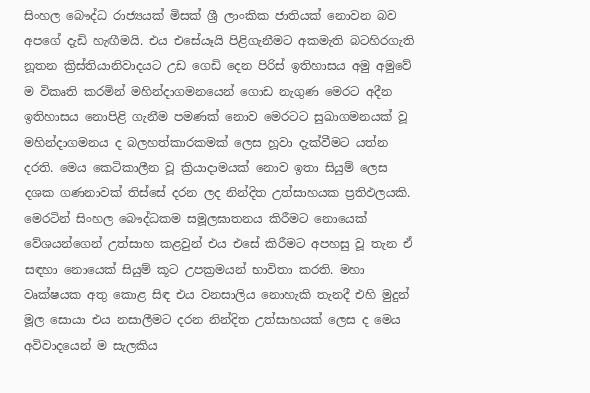සිංහල බෞද්ධ රාජ්‍යයක් මිසක් ශ්‍රී ලාංකික ජාතියක් නොවන බව අපගේ දැඩි හැඟීමයි. එය එසේයෑයි පිළිගැනීමට අකමැති බටහිරගැති නූතන ක්‍රිස්තියානිවාදයට උඩ ගෙඩි දෙන පිරිස් ඉතිහාසය අමු අමුවේ ම විකෘති කරමින් මහින්දාගමනයෙන් ගොඩ නැගුණ මෙරට අදීන ඉතිහාසය නොපිළි ගැනීම පමණක් නොව මෙරටට සුඛාගමනයක් වූ මහින්දාගමනය ද බලහත්කාරකමක් ලෙස හූවා දැක්වීමට යත්න දරති. මෙය කෙටිකාලීන වූ ක්‍රියාදාමයක් නොව ඉතා සියුම් ලෙස දශක ගණනාවක් තිස්සේ දරන ලද නින්දිත උත්සාහයක ප්‍රතිඵලයකි. මෙරටින් සිංහල බෞද්ධකම සමූලඝාතනය කිරීමට නොයෙක් වේශයන්ගෙන් උත්සාහ කළවුන් එය එසේ කිරීමට අපහසු වූ තැන ඒ සඳහා නොයෙක් සියුම් කූට උපක්‍රමයන් භාවිතා කරති. මහා වෘක්ෂයක අතු කොළ සිඳ එය වනසාලිය නොහැකි තැනදී එහි මුදුන් මූල සොයා එය නසාලීමට දරන නින්දිත උත්සාහයක් ලෙස ද මෙය අවිවාදයෙන් ම සැලකිය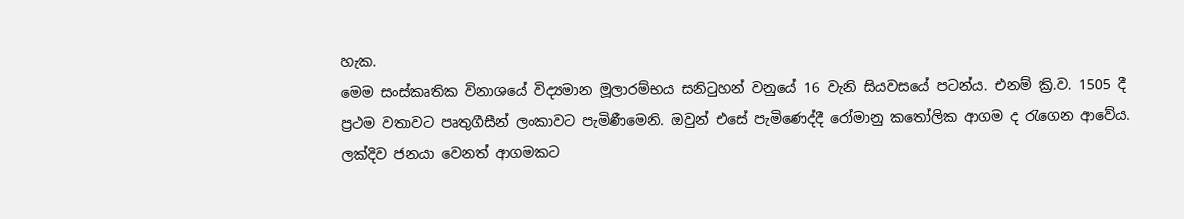හැක.
මෙම සංස්කෘතික විනාශයේ විද්‍යමාන මූලාරම්භය සනිටුහන් වනුයේ 16 වැනි සියවසයේ පටන්ය. එනම් ක්‍රි.ව. 1505 දී ප්‍රථම වතාවට පෘතුගීසීන් ලංකාවට පැමිණීමෙනි. ඔවුන් එසේ පැමිණෙද්දී රෝමානු කතෝලික ආගම ද රැගෙන ආවේය. ලක්දිව ජනයා වෙනත් ආගමකට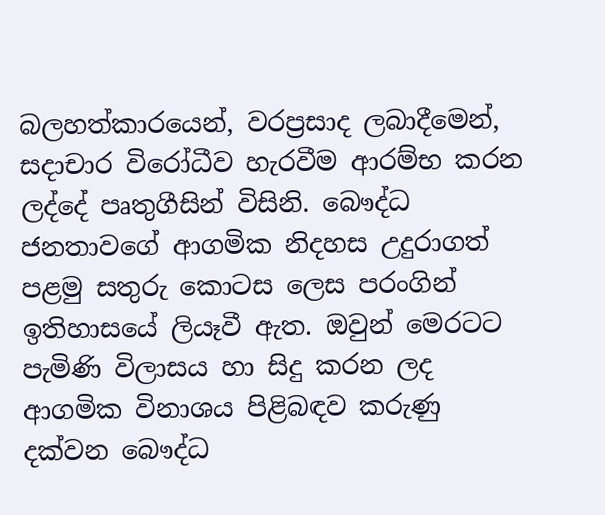බලහත්කාරයෙන්, වරප්‍රසාද ලබාදීමෙන්, සදාචාර විරෝධීව හැරවීම ආරම්භ කරන ලද්දේ පෘතුගීසින් විසිනි. බෞද්ධ ජනතාවගේ ආගමික නිදහස උදුරාගත් පළමු සතුරු කොටස ලෙස පරංගින් ඉතිහාසයේ ලියෑවී ඇත. ඔවුන් මෙරටට පැමිණි විලාසය හා සිදු කරන ලද ආගමික විනාශය පිළිබඳව කරුණු දක්වන බෞද්ධ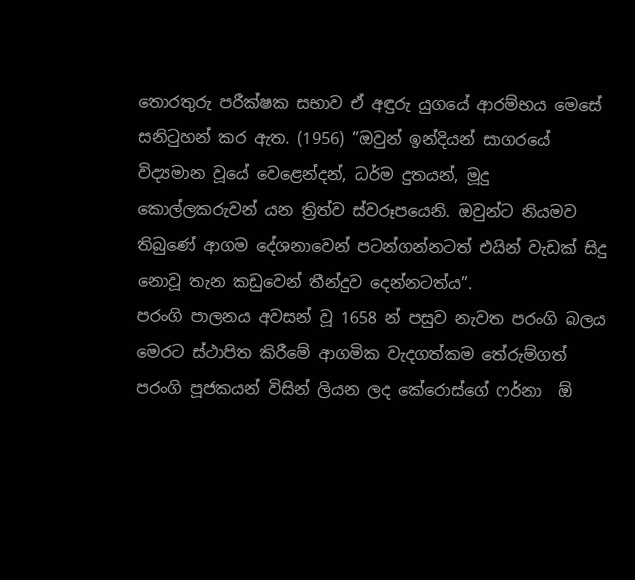තොරතුරු පරීක්ෂක සභාව ඒ අඳුරු යුගයේ ආරම්භය මෙසේ සනිටුහන් කර ඇත. (1956) ”ඔවුන් ඉන්දියන් සාගරයේ විද්‍යමාන වූයේ වෙළෙන්දන්, ධර්ම දුතයන්, මූදු කොල්ලකරුවන් යන ත්‍රිත්ව ස්වරූපයෙනි. ඔවුන්ට නියමව තිබුණේ ආගම දේශනාවෙන් පටන්ගන්නටත් එයින් වැඩක් සිදු නොවූ තැන කඩුවෙන් තීන්දුව දෙන්නටත්ය”.
පරංගි පාලනය අවසන් වූ 1658 න් පසුව නැවත පරංගි බලය මෙරට ස්ථාපිත කිරීමේ ආගමික වැදගත්කම තේරුම්ගත් පරංගි පූජකයන් විසින් ලියන ලද කේරොස්ගේ ෆර්නා  ඕ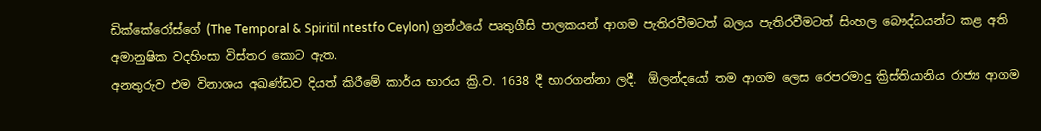ඩික්කේරෝස්ගේ (The Temporal & Spiritïl ntestfo Ceylon) ග්‍රන්ථයේ පෘතුගීසි පාලකයන් ආගම පැතිරවීමටත් බලය පැතිරවීමටත් සිංහල බෞද්ධයන්ට කළ අති අමානුෂික වදහිංසා විස්තර කොට ඇත.
අනතුරුව එම විනාශය අඛණ්ඩව දියත් කිරීමේ කාර්ය භාරය ක්‍රි.ව. 1638 දී භාරගන්නා ලදී.  ඕලන්දයෝ තම ආගම ලෙස රෙපරමාදු ක්‍රිස්තියානිය රාජ්‍ය ආගම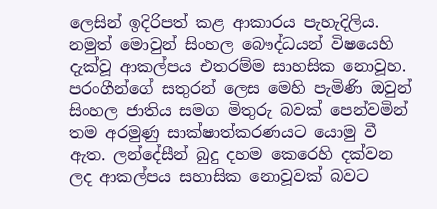ලෙසින් ඉදිරිපත් කළ ආකාරය පැහැදිලිය. නමුත් මොවුන් සිංහල බෞද්ධයන් විෂයෙහි දැක්වූ ආකල්පය එතරම්ම සාහසික නොවූහ. පරංගීන්ගේ සතුරන් ලෙස මෙහි පැමිණි ඔවුන් සිංහල ජාතිය සමග මිතුරු බවක් පෙන්වමින් තම අරමුණු සාක්ෂාත්කරණයට යොමු වී ඇත. ලන්දේසීන් බුදු දහම කෙරෙහි දක්වන ලද ආකල්පය සහාසික නොවූවක් බවට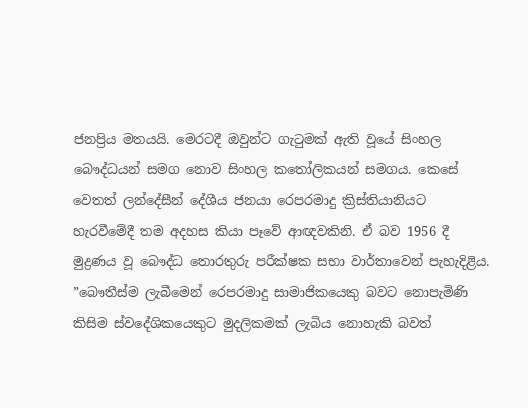ජනප්‍රිය මතයයි. මෙරටදී ඔවුන්ට ගැටුමක් ඇති වූයේ සිංහල බෞද්ධයන් සමග නොව සිංහල කතෝලිකයන් සමගය. කෙසේ වෙතත් ලන්දේසීන් දේශීය ජනයා රෙපරමාදු ක්‍රිස්තියානියට හැරවීමේදී තම අදහස කියා පෑවේ ආඥවකිනි. ඒ බව 1956 දී මුද්‍රණය වූ බෞද්ධ තොරතුරු පරීක්ෂක සභා වාර්තාවෙන් පැහැදිළිය.
”බෞතීස්ම ලැබීමෙන් රෙපරමාදු සාමාජිකයෙකු බවට නොපැමිණි කිසිම ස්වදේශිකයෙකුට මුදලිකමක් ලැබිය නොහැකි බවත්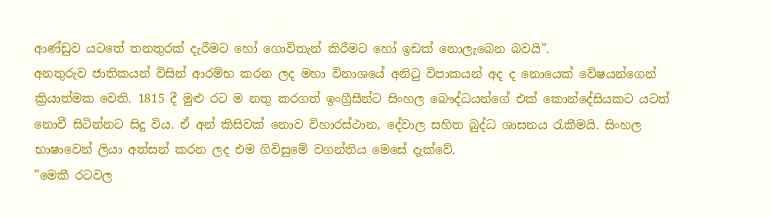ආණ්ඩුව යටතේ තනතුරක් දැරීමට හෝ ගොවිතැන් කිරීමට හෝ ඉඩක් නොලැබෙන බවයි”.
අනතුරුව ජාතිකයන් විසින් ආරම්භ කරන ලද මහා විනාශයේ අනිටු විපාකයන් අද ද නොයෙක් වේෂයන්ගෙන් ක්‍රියාත්මක වෙති. 1815 දී මුළු රට ම නතු කරගත් ඉංග්‍රීසීන්ට සිංහල බෞද්ධයන්ගේ එක් කොන්දේසියකට යටත් නොවී සිටින්නට සිදු විය. ඒ අන් කිසිවක් නොව විහාරස්ථාන, දේවාල සහිත බුද්ධ ශාසනය රැකීමයි. සිංහල භාෂාවෙන් ලියා අත්සන් කරන ලද එම ගිවිසුමේ වගන්තිය මෙසේ දැක්වේ.
”මෙකී රටවල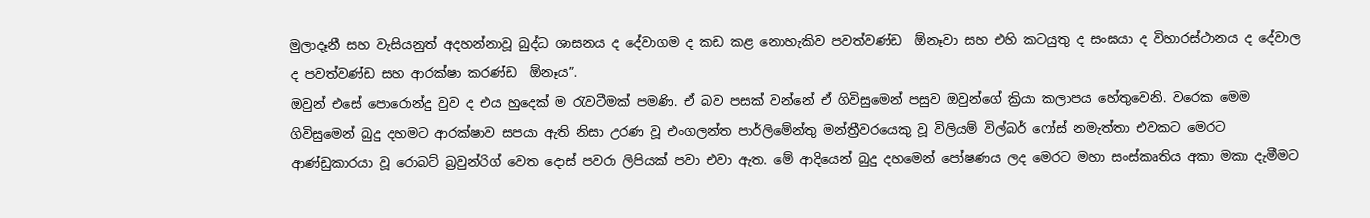මුලාදෑනී සහ වැසියනුත් අදහන්නාවූ බුද්ධ ශාසනය ද දේවාගම ද කඩ කළ නොහැකිව පවත්වණ්ඩ  ඕනෑවා සහ එහි කටයුතු ද සංඝයා ද විහාරස්ථානය ද දේවාල ද පවත්වණ්ඩ සහ ආරක්ෂා කරණ්ඩ  ඕනෑය”.
ඔවුන් එසේ පොරොන්දු වුව ද එය හුදෙක් ම රැවටීමක් පමණි. ඒ බව පසක් වන්නේ ඒ ගිවිසුමෙන් පසුව ඔවුන්ගේ ක්‍රියා කලාපය හේතුවෙනි. වරෙක මෙම ගිවිසුමෙන් බුදු දහමට ආරක්ෂාව සපයා ඇති නිසා උරණ වූ එංගලන්ත පාර්ලිමේන්තු මන්ත්‍රීවරයෙකු වූ විලියම් විල්බර් ෆෝස් නමැත්තා එවකට මෙරට ආණ්ඩුකාරයා වූ රොබට් බ්‍රවුන්රිග් වෙත දොස් පවරා ලිපියක් පවා එවා ඇත. මේ ආදියෙන් බුදු දහමෙන් පෝෂණය ලද මෙරට මහා සංස්කෘතිය අකා මකා දැමීමට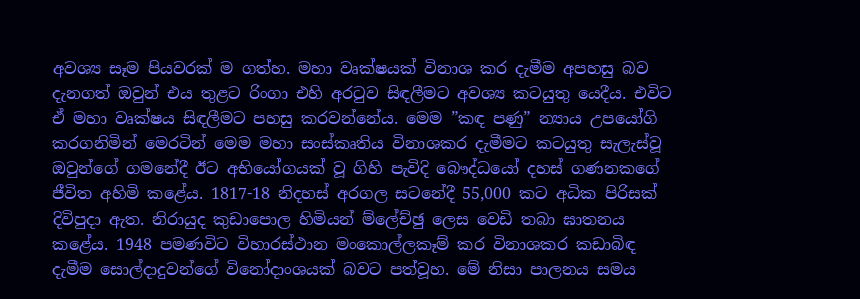අවශ්‍ය සෑම පියවරක් ම ගත්හ. මහා වෘක්ෂයක් විනාශ කර දැමීම අපහසු බව දැනගත් ඔවුන් එය තුළට රිංගා එහි අරටුව සිඳලීමට අවශ්‍ය කටයුතු යෙදීය. එවිට ඒ මහා වෘක්ෂය සිඳලීමට පහසු කරවන්නේය. මෙම ”කඳ පණු” න්‍යාය උපයෝගි කරගනිමින් මෙරටින් මෙම මහා සංස්කෘතිය විනාශකර දැමීමට කටයුතු සැලැස්වූ ඔවුන්ගේ ගමනේදී ඊට අභියෝගයක් වූ ගිහි පැවිදි බෞද්ධයෝ දහස් ගණනකගේ ජීවිත අහිමි කළේය. 1817-18 නිදහස් අරගල සටනේදී 55,000 කට අධික පිරිසක් දිවිපුදා ඇත. නිරායුද කුඩාපොල හිමියන් ම්ලේච්ඡු ලෙස වෙඩි තබා ඝාතනය කළේය. 1948 පමණවිට විහාරස්ථාන මංකොල්ලකෑම් කර විනාශකර කඩාබිඳ දැමීම සොල්දාදුවන්ගේ විනෝදාංශයක් බවට පත්වූහ. මේ නිසා පාලනය සමය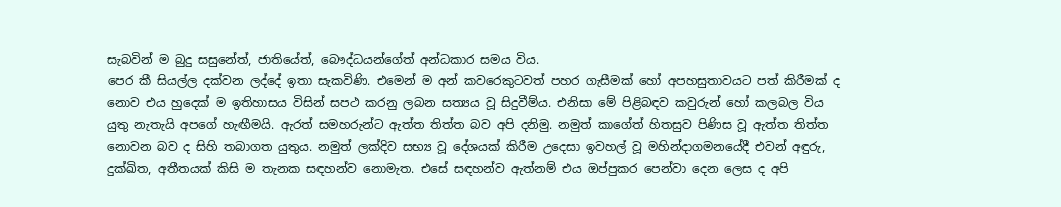සැබවින් ම බුදු සසුනේත්, ජාතියේත්, බෞද්ධයන්ගේත් අන්ධකාර සමය විය.
පෙර කී සියල්ල දක්වන ලද්දේ ඉතා සැකවිණි. එමෙන් ම අන් කවරෙකුටවත් පහර ගැසීමක් හෝ අපහසුතාවයට පත් කිරීමක් ද නොව එය හුදෙක් ම ඉතිහාසය විසින් සපථ කරනු ලබන සත්‍යය වූ සිදුවීම්ය. එනිසා මේ පිළිබඳව කවුරුන් හෝ කලබල විය යුතු නැතැයි අපගේ හැඟීමයි. ඇරත් සමහරුන්ට ඇත්ත තිත්ත බව අපි දනිමු. නමුත් කාගේත් හිතසුව පිණිස වූ ඇත්ත තිත්ත නොවන බව ද සිහි තබාගත යුතුය. නමුත් ලක්දිව සභ්‍ය වූ දේශයක් කිරීම උදෙසා ඉවහල් වූ මහින්දාගමනයේදී එවන් අඳුරු, දුක්ඛිත, අතීතයක් කිසි ම තැනක සඳහන්ව නොමැත. එසේ සඳහන්ව ඇත්නම් එය ඔප්පුකර පෙන්වා දෙන ලෙස ද අපි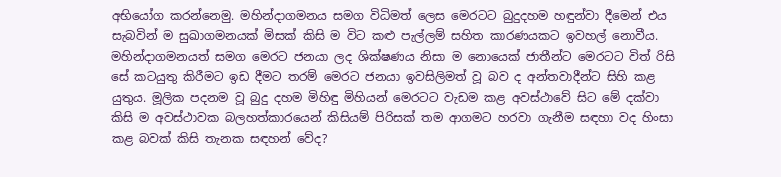අභියෝග කරන්නෙමු. මහින්දාගමනය සමග විධිමත් ලෙස මෙරටට බුදුදහම හඳුන්වා දීමෙන් එය සැබවින් ම සුඛාගමනයක් මිසක් කිසි ම විට කළු පැල්ලම් සහිත කාරණයකට ඉවහල් නොවීය. මහින්දාගමනයත් සමග මෙරට ජනයා ලද ශික්ෂණය නිසා ම නොයෙක් ජාතීන්ට මෙරටට විත් රිසි සේ කටයුතු කිරීමට ඉඩ දීමට තරම් මෙරට ජනයා ඉවසිලිමත් වූ බව ද අන්තවාදීන්ට සිහි කළ යුතුය. මූලික පදනම වූ බුදු දහම මිහිඳු මිහියන් මෙරටට වැඩම කළ අවස්ථාවේ සිට මේ දක්වා කිසි ම අවස්ථාවක බලහත්කාරයෙන් කිසියම් පිරිසක් තම ආගමට හරවා ගැනීම සඳහා වද හිංසා කළ බවක් කිසි තැනක සඳහන් වේද?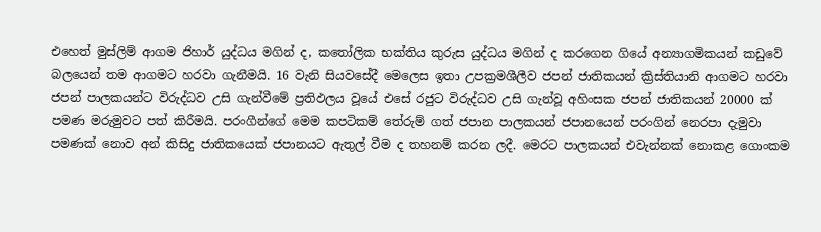එහෙත් මුස්ලිම් ආගම ජිහාර් යුද්ධය මගින් ද, කතෝලික භක්තිය කුරුස යුද්ධය මගින් ද කරගෙන ගියේ අන්‍යාගමිකයන් කඩුවේ බලයෙන් තම ආගමට හරවා ගැනීමයි. 16 වැනි සියවසේදී මෙලෙස ඉතා උපක්‍රමශීලීව ජපන් ජාතිකයන් ක්‍රිස්තියානි ආගමට හරවා ජපන් පාලකයන්ට විරුද්ධව උසි ගැන්වීමේ ප්‍රතිඵලය වූයේ එසේ රජුට විරුද්ධව උසි ගැන්වූ අහිංසක ජපන් ජාතිකයන් 20000 ක් පමණ මරුමුවට පත් කිරීමයි. පරංගීන්ගේ මෙම කපටිකම් තේරුම් ගත් ජපාන පාලකයන් ජපානයෙන් පරංගින් නෙරපා දැමුවා පමණක් නොව අන් කිසිදු ජාතිකයෙක් ජපානයට ඇතුල් වීම ද තහනම් කරන ලදී. මෙරට පාලකයන් එවැන්නක් නොකළ ගොංකම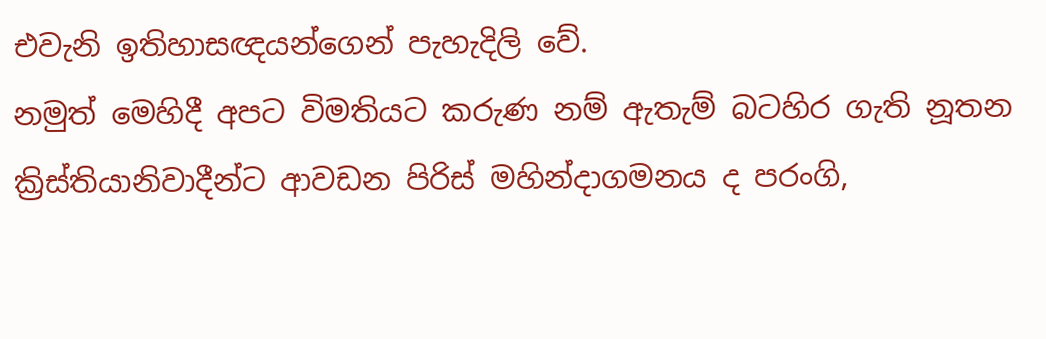එවැනි ඉතිහාසඥයන්ගෙන් පැහැදිලි වේ.
නමුත් මෙහිදී අපට විමතියට කරුණ නම් ඇතැම් බටහිර ගැති නූතන ක්‍රිස්තියානිවාදීන්ට ආවඩන පිරිස් මහින්දාගමනය ද පරංගි,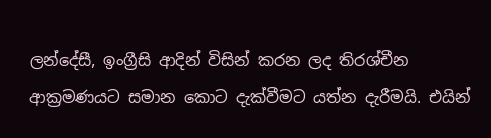ලන්දේසී, ඉංග්‍රීසි ආදින් විසින් කරන ලද තිරශ්චීන ආක්‍රමණයට සමාන කොට දැක්වීමට යත්න දැරීමයි. එයින්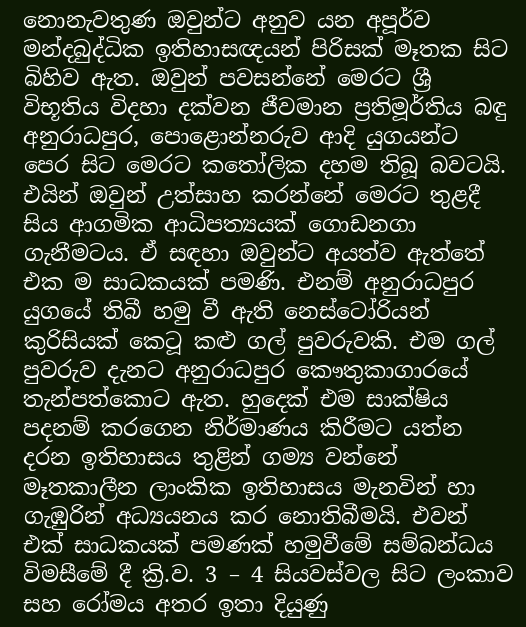නොනැවතුණ ඔවුන්ට අනුව යන අපූර්ව මන්දබුද්ධික ඉතිහාසඥයන් පිරිසක් මෑතක සිට බිහිව ඇත. ඔවුන් පවසන්නේ මෙරට ශ්‍රී විභූතිය විදහා දක්වන ජීවමාන ප්‍රතිමූර්තිය බඳු අනුරාධපුර, පොළොන්නරුව ආදි යුගයන්ට පෙර සිට මෙරට කතෝලික දහම තිබූ බවටයි. එයින් ඔවුන් උත්සාහ කරන්නේ මෙරට තුළදී සිය ආගමික ආධිපත්‍යයක් ගොඩනගා ගැනීමටය. ඒ සඳහා ඔවුන්ට අයත්ව ඇත්තේ එක ම සාධකයක් පමණි. එනම් අනුරාධපුර යුගයේ තිබී හමු වී ඇති නෙස්ටෝරියන් කුරිසියක් කෙටූ කළු ගල් පුවරුවකි. එම ගල් පුවරුව දැනට අනුරාධපුර කෞතුකාගාරයේ තැන්පත්කොට ඇත. හුදෙක් එම සාක්ෂිය පදනම් කරගෙන නිර්මාණය කිරීමට යත්න දරන ඉතිහාසය තුළින් ගම්‍ය වන්නේ මෑතකාලීන ලාංකික ඉතිහාසය මැනවින් හා ගැඹුරින් අධ්‍යයනය කර නොතිබීමයි. එවන් එක් සාධකයක් පමණක් හමුවීමේ සම්බන්ධය විමසීමේ දී ක්‍රි.ව. 3 – 4 සියවස්වල සිට ලංකාව සහ රෝමය අතර ඉතා දියුණු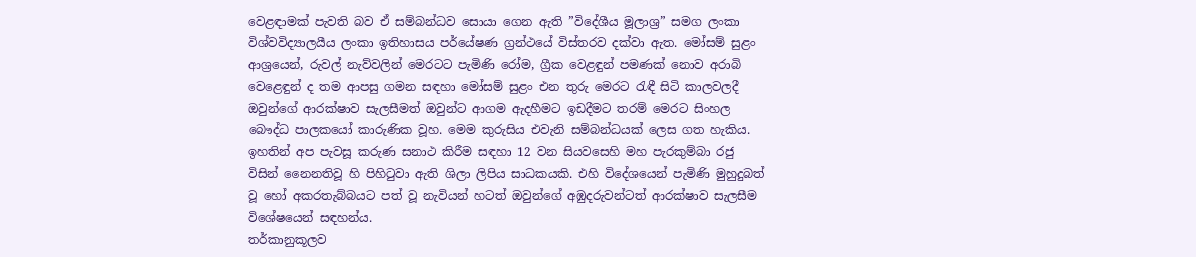වෙළඳාමක් පැවති බව ඒ සම්බන්ධව සොයා ගෙන ඇති ”විදේශීය මූලාශ්‍ර” සමග ලංකා විශ්වවිද්‍යාලයීය ලංකා ඉතිහාසය පර්යේෂණ ග්‍රන්ථයේ විස්තරව දක්වා ඇත. මෝසම් සුළං ආශ්‍රයෙන්, රුවල් නැව්වලින් මෙරටට පැමිණි රෝම, ග්‍රීක වෙළඳුන් පමණක් නොව අරාබි වෙළෙඳුන් ද තම ආපසු ගමන සඳහා මෝසම් සුළං එන තුරු මෙරට රැඳී සිටි කාලවලදී ඔවුන්ගේ ආරක්ෂාව සැලසීමත් ඔවුන්ට ආගම ඇදහීමට ඉඩදීමට තරම් මෙරට සිංහල බෞද්ධ පාලකයෝ කාරුණික වූහ. මෙම කුරුසිය එවැනි සම්බන්ධයක් ලෙස ගත හැකිය. ඉහතින් අප පැවසූ කරුණ සනාථ කිරීම සඳහා 12 වන සියවසෙහි මහ පැරකුම්බා රජු විසින් නෛනතිවූ හි පිහිටුවා ඇති ශිලා ලිපිය සාධකයකි. එහි විදේශයෙන් පැමිණි මුහුදුබත් වූ හෝ අකරතැබ්බයට පත් වූ නැවියන් හටත් ඔවුන්ගේ අඹුදරුවන්ටත් ආරක්ෂාව සැලසීම විශේෂයෙන් සඳහන්ය.
තර්කානුකූලව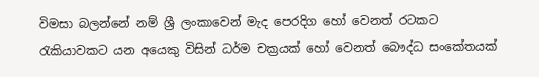විමසා බලන්නේ නම් ශ්‍රී ලංකාවෙන් මැද පෙරදිග හෝ වෙනත් රටකට රැකියාවකට යන අයෙකු විසින් ධර්ම චක්‍රයක් හෝ වෙනත් බෞද්ධ සංකේතයක්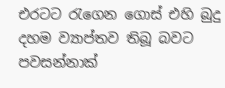එරටට රැගෙන ගොස් එහි බුදු දහම ව්‍යාප්තව තිබූ බවට පවසන්නාක්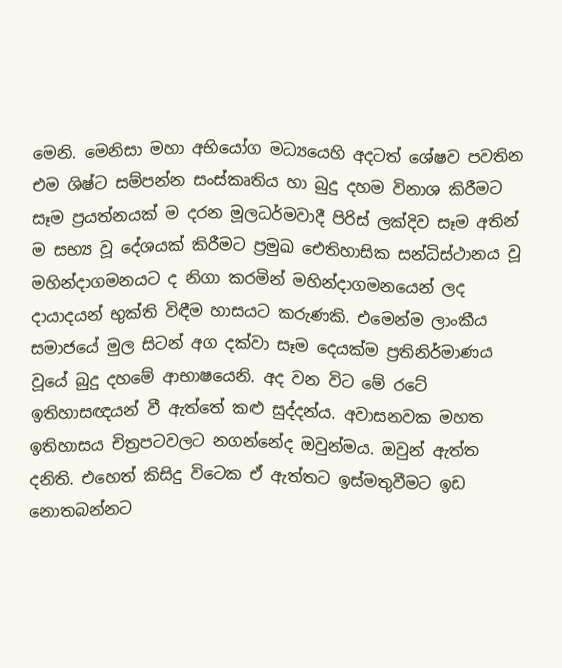මෙනි. මෙනිසා මහා අභියෝග මධ්‍යයෙහි අදටත් ශේෂව පවතින එම ශිෂ්ට සම්පන්න සංස්කෘතිය හා බුදු දහම විනාශ කිරීමට සෑම ප්‍රයත්නයක් ම දරන මූලධර්මවාදී පිරිස් ලක්දිව සෑම අතින් ම සභ්‍ය වූ දේශයක් කිරීමට ප්‍රමුඛ ඓතිහාසික සන්ධිස්ථානය වූ මහින්දාගමනයට ද නිගා කරමින් මහින්දාගමනයෙන් ලද දායාදයන් භුක්ති විඳීම හාසයට කරුණකි. එමෙන්ම ලාංකීය සමාජයේ මුල සිටන් අග දක්වා සෑම දෙයක්ම ප්‍රතිනිර්මාණය වූයේ බුදු දහමේ ආභාෂයෙනි. අද වන විට මේ රටේ ඉතිහාසඥයන් වී ඇත්තේ කළු සුද්දන්ය. අවාසනවක මහත ඉතිහාසය චිත්‍රපටවලට නගන්නේද ඔවුන්මය. ඔවුන් ඇත්ත දනිති. එහෙත් කිසිදු විටෙක ඒ ඇත්තට ඉස්මතුවීමට ඉඩ නොතබන්නට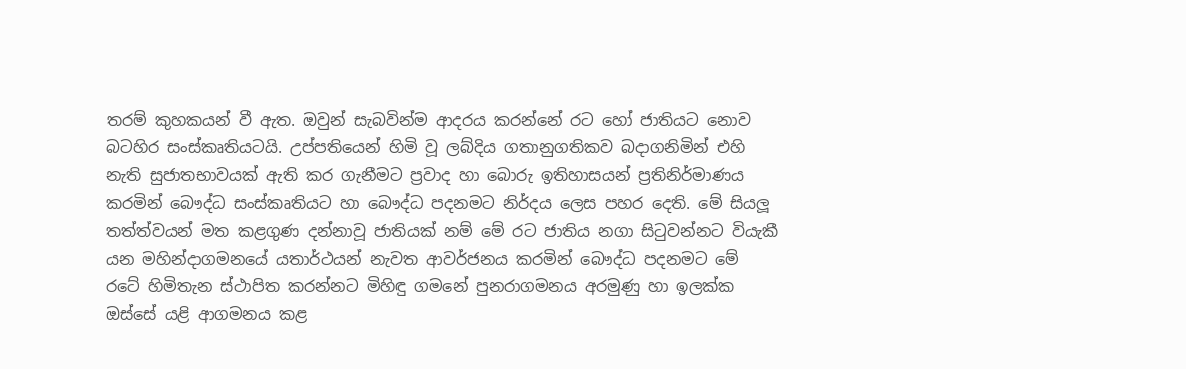තරම් කුහකයන් වී ඇත. ඔවුන් සැබවින්ම ආදරය කරන්නේ රට හෝ ජාතියට නොව බටහිර සංස්කෘතියටයි. උප්පතියෙන් හිමි වූ ලබ්දිය ගතානුගතිකව බදාගනිමින් එහි නැති සුජාතභාවයක් ඇති කර ගැනීමට ප්‍රවාද හා බොරු ඉතිහාසයන් ප්‍රතිනිර්මාණය කරමින් බෞද්ධ සංස්කෘතියට හා බෞද්ධ පදනමට නිර්දය ලෙස පහර දෙති. මේ සියලූ තත්ත්වයන් මත කළගුණ දන්නාවූ ජාතියක් නම් මේ රට ජාතිය නගා සිටුවන්නට වියැකී යන මහින්දාගමනයේ යතාර්ථයන් නැවත ආවර්ජනය කරමින් බෞද්ධ පදනමට මේ රටේ හිමිතැන ස්ථාපිත කරන්නට මිහිඳු ගමනේ පුනරාගමනය අරමුණු හා ඉලක්ක ඔස්සේ යළි ආගමනය කළ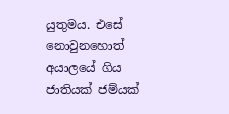යුතුමය. එසේ නොවුනහොත් අයාලයේ ගිය ජාතියක් ජම්යක්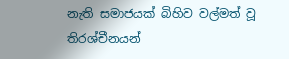නැති සමාජයක් බිහිව වල්මත් වූ තිරශ්චීනයන්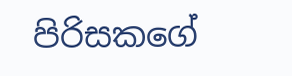පිරිසකගේ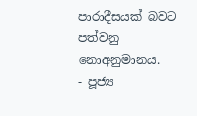පාරාදීසයක් බවට පත්වනු  නොඅනුමානය.
- පූජ්‍ය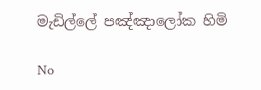මැඩිල්ලේ පඤ්ඤාලෝක හිමි

No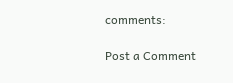comments:

Post a Comment